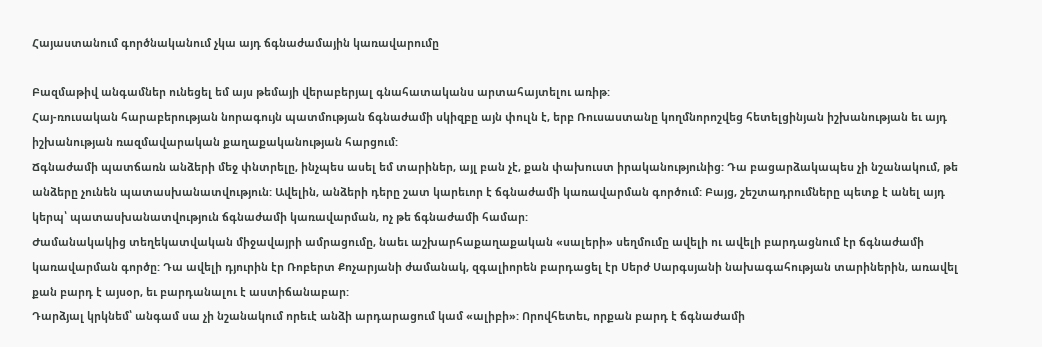Հայաստանում գործնականում չկա այդ ճգնաժամային կառավարումը

Բազմաթիվ անգամներ ունեցել եմ այս թեմայի վերաբերյալ գնահատականս արտահայտելու առիթ:
Հայ-ռուսական հարաբերության նորագույն պատմության ճգնաժամի սկիզբը այն փուլն է, երբ Ռուսաստանը կողմնորոշվեց հետելցինյան իշխանության եւ այդ իշխանության ռազմավարական քաղաքականության հարցում:
Ճգնաժամի պատճառն անձերի մեջ փնտրելը, ինչպես ասել եմ տարիներ, այլ բան չէ, քան փախուստ իրականությունից: Դա բացարձակապես չի նշանակում, թե անձերը չունեն պատասխանատվություն: Ավելին, անձերի դերը շատ կարեւոր է ճգնաժամի կառավարման գործում: Բայց, շեշտադրումները պետք է անել այդ կերպ՝ պատասխանատվություն ճգնաժամի կառավարման, ոչ թե ճգնաժամի համար:
Ժամանակակից տեղեկատվական միջավայրի ամրացումը, նաեւ աշխարհաքաղաքական «սալերի» սեղմումը ավելի ու ավելի բարդացնում էր ճգնաժամի կառավարման գործը: Դա ավելի դյուրին էր Ռոբերտ Քոչարյանի ժամանակ, զգալիորեն բարդացել էր Սերժ Սարգսյանի նախագահության տարիներին, առավել քան բարդ է այսօր, եւ բարդանալու է աստիճանաբար:
Դարձյալ կրկնեմ՝ անգամ սա չի նշանակում որեւէ անձի արդարացում կամ «ալիբի»: Որովհետեւ, որքան բարդ է ճգնաժամի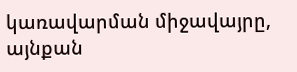կառավարման միջավայրը, այնքան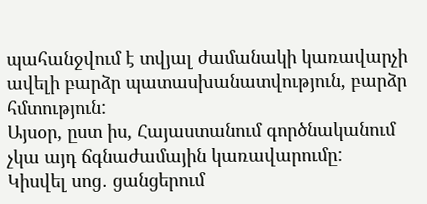պահանջվում է տվյալ ժամանակի կառավարչի ավելի բարձր պատասխանատվություն, բարձր հմտություն:
Այսօր, ըստ իս, Հայաստանում գործնականում չկա այդ ճգնաժամային կառավարումը:
Կիսվել սոց․ ցանցերում